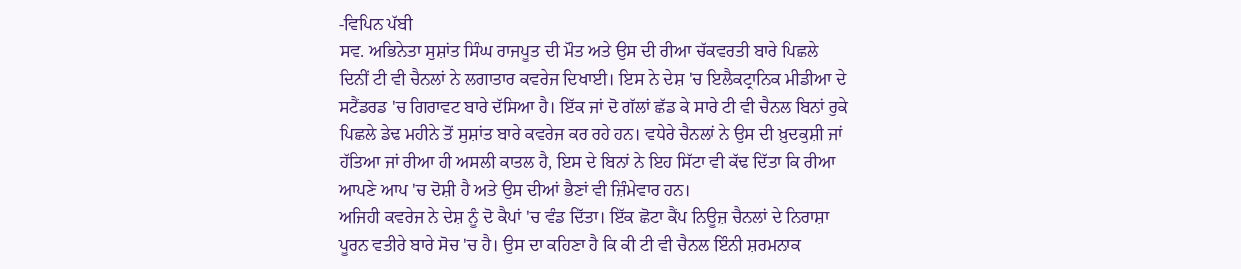-ਵਿਪਿਨ ਪੱਬੀ
ਸਵ. ਅਭਿਨੇਤਾ ਸੁਸ਼ਾਂਤ ਸਿੰਘ ਰਾਜਪੂਤ ਦੀ ਮੌਤ ਅਤੇ ਉਸ ਦੀ ਰੀਆ ਚੱਕਵਰਤੀ ਬਾਰੇ ਪਿਛਲੇ ਦਿਨੀਂ ਟੀ ਵੀ ਚੈਨਲਾਂ ਨੇ ਲਗਾਤਾਰ ਕਵਰੇਜ ਦਿਖਾਈ। ਇਸ ਨੇ ਦੇਸ਼ 'ਚ ਇਲੈਕਟ੍ਰਾਨਿਕ ਮੀਡੀਆ ਦੇ ਸਟੈਂਡਰਡ 'ਚ ਗਿਰਾਵਟ ਬਾਰੇ ਦੱਸਿਆ ਹੈ। ਇੱਕ ਜਾਂ ਦੋ ਗੱਲਾਂ ਛੱਡ ਕੇ ਸਾਰੇ ਟੀ ਵੀ ਚੈਨਲ ਬਿਨਾਂ ਰੁਕੇ ਪਿਛਲੇ ਡੇਢ ਮਹੀਨੇ ਤੋਂ ਸੁਸ਼ਾਂਤ ਬਾਰੇ ਕਵਰੇਜ ਕਰ ਰਹੇ ਹਨ। ਵਧੇਰੇ ਚੈਨਲਾਂ ਨੇ ਉਸ ਦੀ ਖ਼ੁਦਕੁਸ਼ੀ ਜਾਂ ਹੱਤਿਆ ਜਾਂ ਰੀਆ ਹੀ ਅਸਲੀ ਕਾਤਲ ਹੈ, ਇਸ ਦੇ ਬਿਨਾਂ ਨੇ ਇਹ ਸਿੱਟਾ ਵੀ ਕੱਢ ਦਿੱਤਾ ਕਿ ਰੀਆ ਆਪਣੇ ਆਪ 'ਚ ਦੋਸ਼ੀ ਹੈ ਅਤੇ ਉਸ ਦੀਆਂ ਭੈਣਾਂ ਵੀ ਜ਼ਿੰਮੇਵਾਰ ਹਨ।
ਅਜਿਹੀ ਕਵਰੇਜ ਨੇ ਦੇਸ਼ ਨੂੰ ਦੋ ਕੈਪਾਂ 'ਚ ਵੰਡ ਦਿੱਤਾ। ਇੱਕ ਛੋਟਾ ਕੈਂਪ ਨਿਊਜ਼ ਚੈਨਲਾਂ ਦੇ ਨਿਰਾਸ਼ਾ ਪੂਰਨ ਵਤੀਰੇ ਬਾਰੇ ਸੋਚ 'ਚ ਹੈ। ਉਸ ਦਾ ਕਹਿਣਾ ਹੈ ਕਿ ਕੀ ਟੀ ਵੀ ਚੈਨਲ ਇੰਨੀ ਸ਼ਰਮਨਾਕ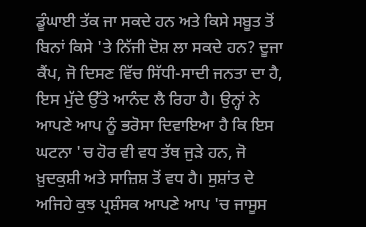ਡੂੰਘਾਈ ਤੱਕ ਜਾ ਸਕਦੇ ਹਨ ਅਤੇ ਕਿਸੇ ਸਬੂਤ ਤੋਂ ਬਿਨਾਂ ਕਿਸੇ 'ਤੇ ਨਿੱਜੀ ਦੋਸ਼ ਲਾ ਸਕਦੇ ਹਨ? ਦੂਜਾ ਕੈਂਪ, ਜੋ ਦਿਸਣ ਵਿੱਚ ਸਿੱਧੀ-ਸਾਦੀ ਜਨਤਾ ਦਾ ਹੈ, ਇਸ ਮੁੱਦੇ ਉੱਤੇ ਆਨੰਦ ਲੈ ਰਿਹਾ ਹੈ। ਉਨ੍ਹਾਂ ਨੇ ਆਪਣੇ ਆਪ ਨੂੰ ਭਰੋਸਾ ਦਿਵਾਇਆ ਹੈ ਕਿ ਇਸ ਘਟਨਾ 'ਚ ਹੋਰ ਵੀ ਵਧ ਤੱਥ ਜੁੜੇ ਹਨ, ਜੋ ਖ਼ੁਦਕੁਸ਼ੀ ਅਤੇ ਸਾਜ਼ਿਸ਼ ਤੋਂ ਵਧ ਹੈ। ਸੁਸ਼ਾਂਤ ਦੇ ਅਜਿਹੇ ਕੁਝ ਪ੍ਰਸ਼ੰਸਕ ਆਪਣੇ ਆਪ 'ਚ ਜਾਸੂਸ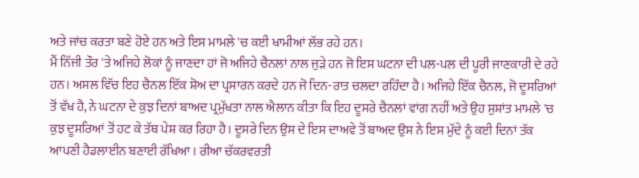ਅਤੇ ਜਾਂਚ ਕਰਤਾ ਬਣੇ ਹੋਏ ਹਨ ਅਤੇ ਇਸ ਮਾਮਲੇ 'ਚ ਕਈ ਖਾਮੀਆਂ ਲੱਭ ਰਹੇ ਹਨ।
ਮੈਂ ਨਿੱਜੀ ਤੌਰ 'ਤੇ ਅਜਿਹੇ ਲੋਕਾਂ ਨੂੰ ਜਾਣਦਾ ਹਾਂ ਜੋ ਅਜਿਹੇ ਚੈਨਲਾਂ ਨਾਲ ਜੁੜੇ ਹਨ ਜੋ ਇਸ ਘਟਨਾ ਦੀ ਪਲ-ਪਲ ਦੀ ਪੂਰੀ ਜਾਣਕਾਰੀ ਦੇ ਰਹੇ ਹਨ। ਅਸਲ ਵਿੱਚ ਇਹ ਚੈਨਲ ਇੱਕ ਸ਼ੋਅ ਦਾ ਪ੍ਰਸਾਰਨ ਕਰਦੇ ਹਨ ਜੋ ਦਿਨ-ਰਾਤ ਚਲਦਾ ਰਹਿੰਦਾ ਹੈ। ਅਜਿਹੇ ਇੱਕ ਚੈਨਲ, ਜੋ ਦੂਸਰਿਆਂ ਤੋਂ ਵੱਖ ਹੈ, ਨੇ ਘਟਨਾ ਦੇ ਕੁਝ ਦਿਨਾਂ ਬਾਅਦ ਪ੍ਰਮੁੱਖਤਾ ਨਾਲ ਐਲਾਨ ਕੀਤਾ ਕਿ ਇਹ ਦੂਸਰੇ ਚੈਨਲਾਂ ਵਾਂਗ ਨਹੀਂ ਅਤੇ ਉਹ ਸੁਸ਼ਾਂਤ ਮਾਮਲੇ 'ਚ ਕੁਝ ਦੂਸਰਿਆਂ ਤੋਂ ਹਟ ਕੇ ਤੱਥ ਪੇਸ਼ ਕਰ ਰਿਹਾ ਹੈ। ਦੂਸਰੇ ਦਿਨ ਉਸ ਦੇ ਇਸ ਦਾਅਵੇ ਤੋਂ ਬਾਅਦ ਉਸ ਨੇ ਇਸ ਮੁੱਦੇ ਨੂੰ ਕਈ ਦਿਨਾਂ ਤੱਕ ਆਪਣੀ ਹੈਡਲਾਈਨ ਬਣਾਈ ਰੱਖਿਆ। ਰੀਆ ਚੱਕਰਵਰਤੀ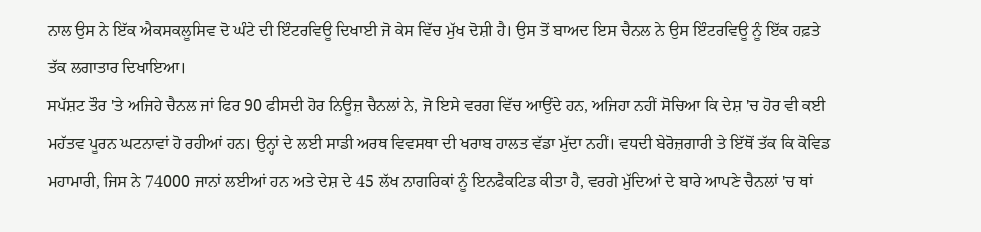ਨਾਲ ਉਸ ਨੇ ਇੱਕ ਐਕਸਕਲੂਸਿਵ ਦੋ ਘੰਟੇ ਦੀ ਇੰਟਰਵਿਊ ਦਿਖਾਈ ਜੋ ਕੇਸ ਵਿੱਚ ਮੁੱਖ ਦੋਸ਼ੀ ਹੈ। ਉਸ ਤੋਂ ਬਾਅਦ ਇਸ ਚੈਨਲ ਨੇ ਉਸ ਇੰਟਰਵਿਊ ਨੂੰ ਇੱਕ ਹਫ਼ਤੇ ਤੱਕ ਲਗਾਤਾਰ ਦਿਖਾਇਆ।
ਸਪੱਸ਼ਟ ਤੌਰ 'ਤੇ ਅਜਿਹੇ ਚੈਨਲ ਜਾਂ ਫਿਰ 90 ਫੀਸਦੀ ਹੋਰ ਨਿਊਜ਼ ਚੈਨਲਾਂ ਨੇ, ਜੋ ਇਸੇ ਵਰਗ ਵਿੱਚ ਆਉਂਦੇ ਹਨ, ਅਜਿਹਾ ਨਹੀਂ ਸੋਚਿਆ ਕਿ ਦੇਸ਼ 'ਚ ਹੋਰ ਵੀ ਕਈ ਮਹੱਤਵ ਪੂਰਨ ਘਟਨਾਵਾਂ ਹੋ ਰਹੀਆਂ ਹਨ। ਉਨ੍ਹਾਂ ਦੇ ਲਈ ਸਾਡੀ ਅਰਥ ਵਿਵਸਥਾ ਦੀ ਖਰਾਬ ਹਾਲਤ ਵੱਡਾ ਮੁੱਦਾ ਨਹੀਂ। ਵਧਦੀ ਬੇਰੋਜ਼ਗਾਰੀ ਤੇ ਇੱਥੋਂ ਤੱਕ ਕਿ ਕੋਵਿਡ ਮਹਾਮਾਰੀ, ਜਿਸ ਨੇ 74000 ਜਾਨਾਂ ਲਈਆਂ ਹਨ ਅਤੇ ਦੇਸ਼ ਦੇ 45 ਲੱਖ ਨਾਗਰਿਕਾਂ ਨੂੰ ਇਨਫੈਕਟਿਡ ਕੀਤਾ ਹੈ, ਵਰਗੇ ਮੁੱਦਿਆਂ ਦੇ ਬਾਰੇ ਆਪਣੇ ਚੈਨਲਾਂ 'ਚ ਥਾਂ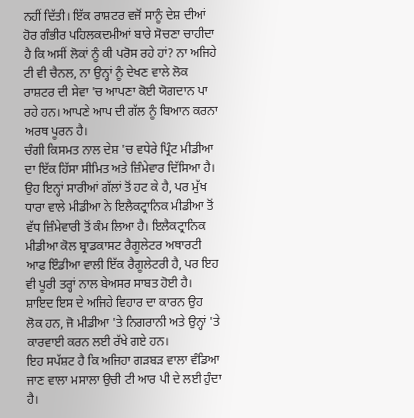ਨਹੀਂ ਦਿੱਤੀ। ਇੱਕ ਰਾਸ਼ਟਰ ਵਜੋਂ ਸਾਨੂੰ ਦੇਸ਼ ਦੀਆਂ ਹੋਰ ਗੰਭੀਰ ਪਹਿਲਕਦਮੀਆਂ ਬਾਰੇ ਸੋਚਣਾ ਚਾਹੀਦਾ ਹੈ ਕਿ ਅਸੀਂ ਲੋਕਾਂ ਨੂੰ ਕੀ ਪਰੋਸ ਰਹੇ ਹਾਂ? ਨਾ ਅਜਿਹੇ ਟੀ ਵੀ ਚੈਨਲ, ਨਾ ਉਨ੍ਹਾਂ ਨੂੰ ਦੇਖਣ ਵਾਲੇ ਲੋਕ ਰਾਸ਼ਟਰ ਦੀ ਸੇਵਾ 'ਚ ਆਪਣਾ ਕੋਈ ਯੋਗਦਾਨ ਪਾ ਰਹੇ ਹਨ। ਆਪਣੇ ਆਪ ਦੀ ਗੱਲ ਨੂੰ ਬਿਆਨ ਕਰਨਾ ਅਰਥ ਪੂਰਨ ਹੈ।
ਚੰਗੀ ਕਿਸਮਤ ਨਾਲ ਦੇਸ਼ 'ਚ ਵਧੇਰੇ ਪ੍ਰਿੰਟ ਮੀਡੀਆ ਦਾ ਇੱਕ ਹਿੱਸਾ ਸੀਮਿਤ ਅਤੇ ਜ਼ਿੰਮੇਵਾਰ ਦਿੱਸਿਆ ਹੈ। ਉਹ ਇਨ੍ਹਾਂ ਸਾਰੀਆਂ ਗੱਲਾਂ ਤੋਂ ਹਟ ਕੇ ਹੈ, ਪਰ ਮੁੱਖ ਧਾਰਾ ਵਾਲੇ ਮੀਡੀਆ ਨੇ ਇਲੈਕਟ੍ਰਾਨਿਕ ਮੀਡੀਆ ਤੋਂ ਵੱਧ ਜ਼ਿੰਮੇਵਾਰੀ ਤੋਂ ਕੰਮ ਲਿਆ ਹੈ। ਇਲੈਕਟ੍ਰਾਨਿਕ ਮੀਡੀਆ ਕੋਲ ਬ੍ਰਾਡਕਾਸਟ ਰੈਗੂਲੇਟਰ ਅਥਾਰਟੀ ਆਫ ਇੰਡੀਆ ਵਾਲੀ ਇੱਕ ਰੈਗੂਲੇਟਰੀ ਹੈ, ਪਰ ਇਹ ਵੀ ਪੂਰੀ ਤਰ੍ਹਾਂ ਨਾਲ ਬੇਅਸਰ ਸਾਬਤ ਹੋਈ ਹੈ। ਸ਼ਾਇਦ ਇਸ ਦੇ ਅਜਿਹੇ ਵਿਹਾਰ ਦਾ ਕਾਰਨ ਉਹ ਲੋਕ ਹਨ, ਜੋ ਮੀਡੀਆ 'ਤੇ ਨਿਗਰਾਨੀ ਅਤੇ ਉਨ੍ਹਾਂ 'ਤੇ ਕਾਰਵਾਈ ਕਰਨ ਲਈ ਰੱਖੇ ਗਏ ਹਨ।
ਇਹ ਸਪੱਸ਼ਟ ਹੈ ਕਿ ਅਜਿਹਾ ਗੜਬੜ ਵਾਲਾ ਵੰਡਿਆ ਜਾਣ ਵਾਲਾ ਮਸਾਲਾ ਉਚੀ ਟੀ ਆਰ ਪੀ ਦੇ ਲਈ ਹੁੰਦਾ ਹੈ।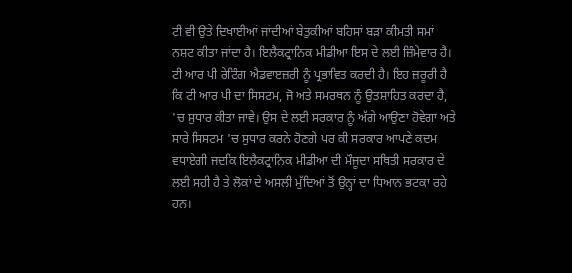ਟੀ ਵੀ ਉਤੇ ਦਿਖਾਈਆਂ ਜਾਂਦੀਆਂ ਬੇਤੁਕੀਆਂ ਬਹਿਸਾਂ ਬੜਾ ਕੀਮਤੀ ਸਮਾਂ ਨਸ਼ਟ ਕੀਤਾ ਜਾਂਦਾ ਹੈ। ਇਲੈਕਟ੍ਰਾਨਿਕ ਮੀਡੀਆ ਇਸ ਦੇ ਲਈ ਜ਼ਿੰਮੇਵਾਰ ਹੈ। ਟੀ ਆਰ ਪੀ ਰੇਟਿੰਗ ਐਡਵਾੲਜ਼ਰੀ ਨੂੰ ਪ੍ਰਭਾਵਿਤ ਕਰਦੀ ਹੈ। ਇਹ ਜ਼ਰੂਰੀ ਹੈ ਕਿ ਟੀ ਆਰ ਪੀ ਦਾ ਸਿਸਟਮ, ਜੋ ਅਤੇ ਸਮਰਥਨ ਨੂੰ ਉਤਸ਼ਾਹਿਤ ਕਰਦਾ ਹੈ, 'ਚ ਸੁਧਾਰ ਕੀਤਾ ਜਾਵੇ। ਉਸ ਦੇ ਲਈ ਸਰਕਾਰ ਨੂੰ ਅੱਗੇ ਆਉਣਾ ਹੋਵੇਗਾ ਅਤੇ ਸਾਰੇ ਸਿਸਟਮ 'ਚ ਸੁਧਾਰ ਕਰਨੇ ਹੋਣਗੇ ਪਰ ਕੀ ਸਰਕਾਰ ਆਪਣੇ ਕਦਮ ਵਧਾਏਗੀ ਜਦਕਿ ਇਲੈਕਟ੍ਰਾਨਿਕ ਮੀਡੀਆ ਦੀ ਮੌਜੂਦਾ ਸਥਿਤੀ ਸਰਕਾਰ ਦੇ ਲਈ ਸਹੀ ਹੈ ਤੇ ਲੋਕਾਂ ਦੇ ਅਸਲੀ ਮੁੱਦਿਆਂ ਤੋਂ ਉਨ੍ਹਾਂ ਦਾ ਧਿਆਨ ਭਟਕਾ ਰਹੇ ਹਨ।